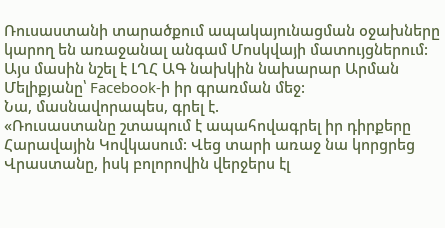Ռուսաստանի տարածքում ապակայունացման օջախները կարող են առաջանալ անգամ Մոսկվայի մատույցներում: Այս մասին նշել է ԼՂՀ ԱԳ նախկին նախարար Արման Մելիքյանը՝ Facebook-ի իր գրառման մեջ:
Նա, մասնավորապես, գրել է.
«Ռուսաստանը շտապում է ապահովագրել իր դիրքերը Հարավային Կովկասում: Վեց տարի առաջ նա կորցրեց Վրաստանը, իսկ բոլորովին վերջերս էլ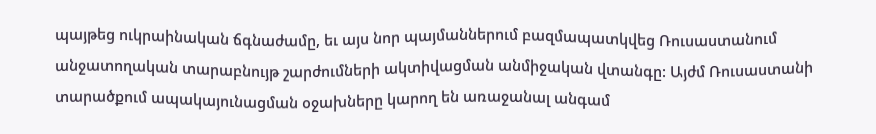պայթեց ուկրաինական ճգնաժամը, եւ այս նոր պայմաններում բազմապատկվեց Ռուսաստանում անջատողական տարաբնույթ շարժումների ակտիվացման անմիջական վտանգը: Այժմ Ռուսաստանի տարածքում ապակայունացման օջախները կարող են առաջանալ անգամ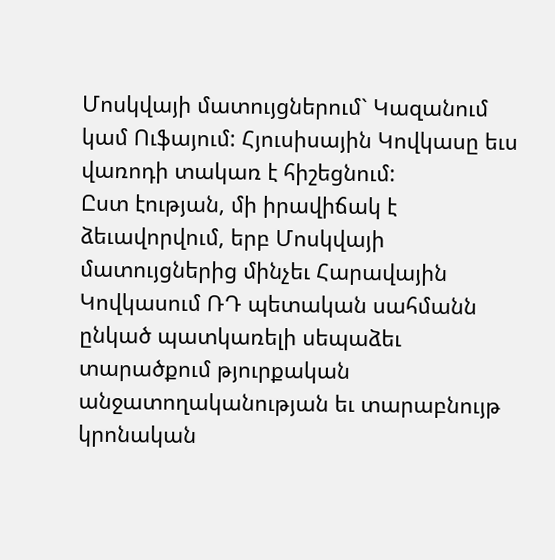Մոսկվայի մատույցներում` Կազանում կամ Ուֆայում: Հյուսիսային Կովկասը եւս վառոդի տակառ է հիշեցնում:
Ըստ էության, մի իրավիճակ է ձեւավորվում, երբ Մոսկվայի մատույցներից մինչեւ Հարավային Կովկասում ՌԴ պետական սահմանն ընկած պատկառելի սեպաձեւ տարածքում թյուրքական անջատողականության եւ տարաբնույթ կրոնական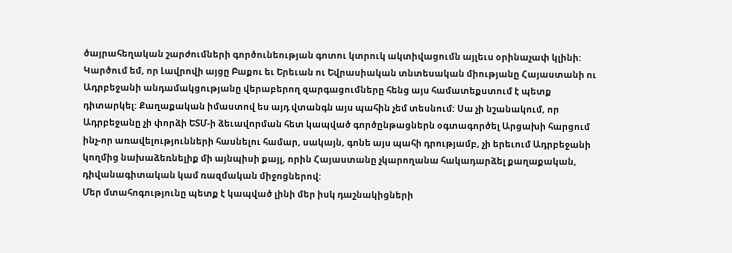ծայրահեղական շարժումների գործունեության գոտու կտրուկ ակտիվացումն այլեւս օրինաչափ կլինի:
Կարծում եմ, որ Լավրովի այցը Բաքու եւ Երեւան ու Եվրասիական տնտեսական միությանը Հայաստանի ու Ադրբեջանի անդամակցությանը վերաբերող զարգացումները հենց այս համատեքստում է պետք դիտարկել: Քաղաքական իմաստով ես այդ վտանգն այս պահին չեմ տեսնում: Սա չի նշանակում, որ Ադրբեջանը չի փորձի ԵՏՄ-ի ձեւավորման հետ կապված գործընթացներն օգտագործել Արցախի հարցում ինչ-որ առավելությունների հասնելու համար, սակայն, գոնե այս պահի դրությամբ, չի երեւում Ադրբեջանի կողմից նախաձեռնելիք մի այնպիսի քայլ, որին Հայաստանը չկարողանա հակադարձել քաղաքական, դիվանագիտական կամ ռազմական միջոցներով:
Մեր մտահոգությունը պետք է կապված լինի մեր իսկ դաշնակիցների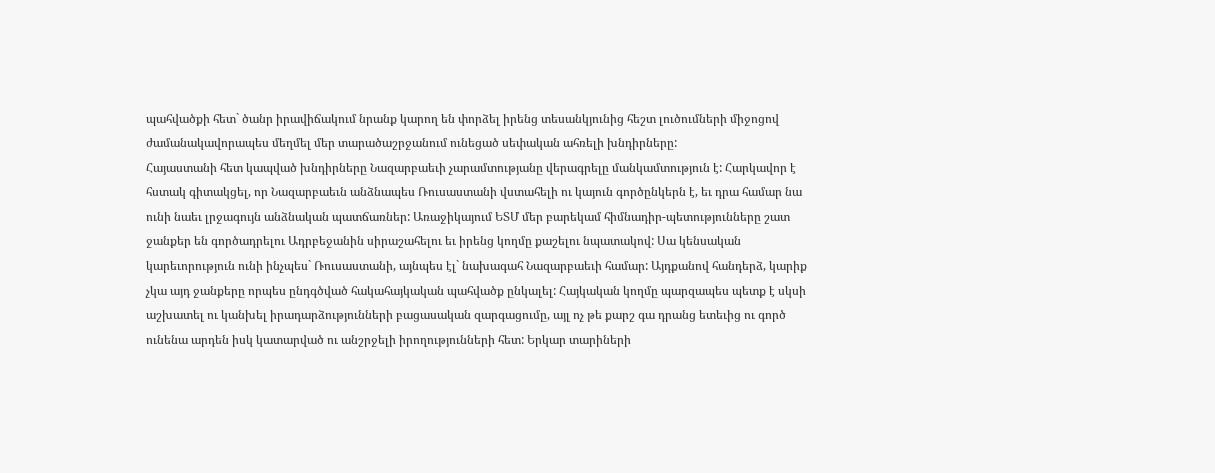պահվածքի հետ` ծանր իրավիճակում նրանք կարող են փորձել իրենց տեսանկյունից հեշտ լուծումների միջոցով ժամանակավորապես մեղմել մեր տարածաշրջանում ունեցած սեփական ահռելի խնդիրները:
Հայաստանի հետ կապված խնդիրները Նազարբաեւի չարամտությանը վերագրելը մանկամտություն է: Հարկավոր է հստակ գիտակցել, որ Նազարբաեւն անձնապես Ռուսաստանի վստահելի ու կայուն գործընկերն է, եւ դրա համար նա ունի նաեւ լրջագույն անձնական պատճառներ: Առաջիկայում ԵՏՄ մեր բարեկամ հիմնադիր-պետությունները շատ ջանքեր են գործադրելու Ադրբեջանին սիրաշահելու եւ իրենց կողմը քաշելու նպատակով: Սա կենսական կարեւորություն ունի ինչպես` Ռուսաստանի, այնպես էլ` նախագահ Նազարբաեւի համար: Այդքանով հանդերձ, կարիք չկա այդ ջանքերը որպես ընդգծված հակահայկական պահվածք ընկալել: Հայկական կողմը պարզապես պետք է սկսի աշխատել ու կանխել իրադարձությունների բացասական զարգացումը, այլ ոչ թե քարշ գա դրանց ետեւից ու գործ ունենա արդեն իսկ կատարված ու անշրջելի իրողությունների հետ: Երկար տարիների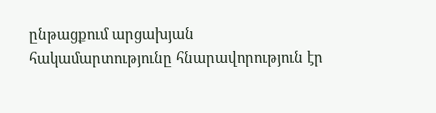ընթացքում արցախյան հակամարտությունը հնարավորություն էր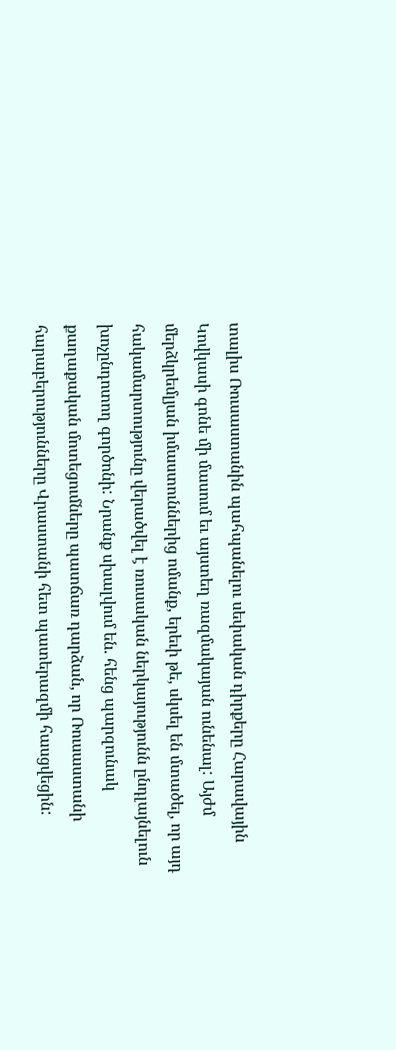տալիս Ռուսաստանին պահպանելու սեփական դիրքերը Հարավային Կովկասի գոնե մի մասում եւ այստեղ ռազմակայան ունենալ: Այժմ մերձկրեմլյան իմաստուններից ոմանք, երեւի թե, սկսել են մտածել, որ այդ հակամարտությունը վերածվել է ռուսական ներկայությունն ընդլայնելուն խոչընդոտող գործոնի: Նրանք սխալվում են. հենց պարզունակ քաղաքական մոտեցումները պատճառ դարձան, որ Ռուսաստանի հարաբերությունները Վրաստանի հետ պատերազմի հասցվեցին: